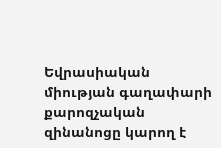Եվրասիական միության գաղափարի քարոզչական զինանոցը կարող է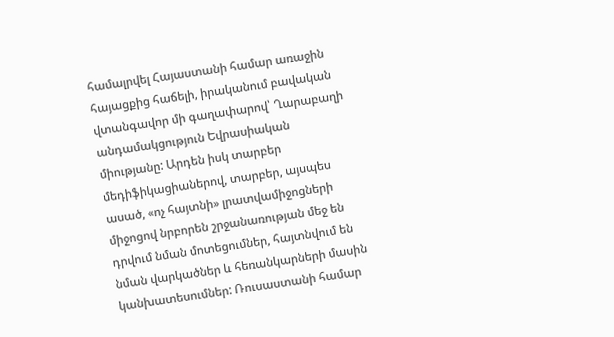համալրվել Հայաստանի համար առաջին հայացքից հաճելի, իրականում բավական վտանգավոր մի գաղափարով՝ Ղարաբաղի անդամակցություն Եվրասիական միությանը: Արդեն իսկ տարբեր մեդիֆիկացիաներով, տարբեր, այսպես ասած, «ոչ հայտնի» լրատվամիջոցների միջոցով նրբորեն շրջանառության մեջ են դրվում նման մոտեցումներ, հայտնվում են նման վարկածներ և հեռանկարների մասին կանխատեսումներ: Ռուսաստանի համար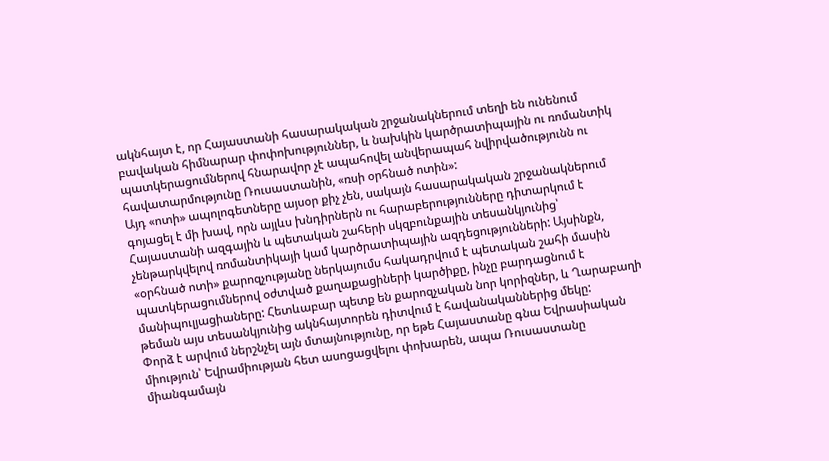ակնհայտ է, որ Հայաստանի հասարակական շրջանակներում տեղի են ունենում բավական հիմնարար փոփոխություններ, և նախկին կարծրատիպային ու ռոմանտիկ պատկերացումներով հնարավոր չէ ապահովել անվերապահ նվիրվածությունն ու հավատարմությունը Ռուսաստանին, «ռսի օրհնած ոտին»:
Այդ «ոտի» ապոլոգետները այսօր քիչ չեն, սակայն հասարակական շրջանակներում գոյացել է մի խավ, որն այլևս խնդիրներն ու հարաբերությունները դիտարկում է Հայաստանի ազգային և պետական շահերի սկզբունքային տեսանկյունից՝ չենթարկվելով ռոմանտիկայի կամ կարծրատիպային ազդեցությունների: Այսինքն, «օրհնած ոտի» քարոզչությանը ներկայումս հակադրվում է պետական շահի մասին պատկերացումներով օժտված քաղաքացիների կարծիքը, ինչը բարդացնում է մանիպուլյացիաները: Հետևաբար պետք են քարոզչական նոր կորիզներ, և Ղարաբաղի թեման այս տեսանկյունից ակնհայտորեն դիտվում է հավանականներից մեկը:
Փորձ է արվում ներշնչել այն մտայնությունը, որ եթե Հայաստանը գնա Եվրասիական միություն՝ Եվրամիության հետ ասոցացվելու փոխարեն, ապա Ռուսաստանը միանգամայն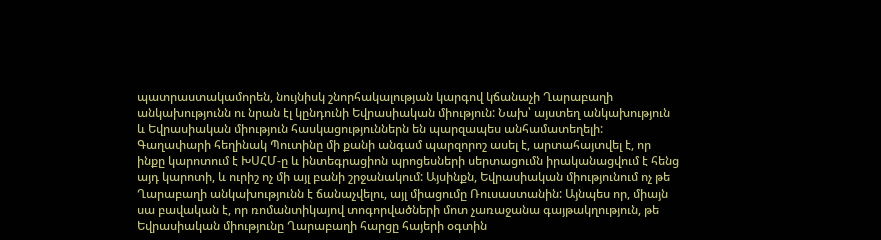պատրաստակամորեն, նույնիսկ շնորհակալության կարգով կճանաչի Ղարաբաղի անկախությունն ու նրան էլ կընդունի Եվրասիական միություն: Նախ՝ այստեղ անկախություն և Եվրասիական միություն հասկացություններն են պարզապես անհամատեղելի: Գաղափարի հեղինակ Պուտինը մի քանի անգամ պարզորոշ ասել է, արտահայտվել է, որ ինքը կարոտում է ԽՍՀՄ-ը և ինտեգրացիոն պրոցեսների սերտացումն իրականացվում է հենց այդ կարոտի, և ուրիշ ոչ մի այլ բանի շրջանակում: Այսինքն, Եվրասիական միությունում ոչ թե Ղարաբաղի անկախությունն է ճանաչվելու, այլ միացումը Ռուսաստանին: Այնպես որ, միայն սա բավական է, որ ռոմանտիկայով տոգորվածների մոտ չառաջանա գայթակղություն, թե Եվրասիական միությունը Ղարաբաղի հարցը հայերի օգտին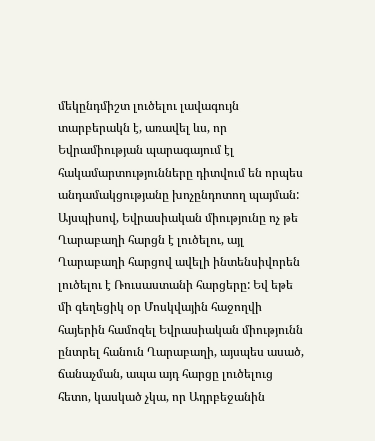մեկընդմիշտ լուծելու լավագույն տարբերակն է, առավել ևս, որ Եվրամիության պարագայում էլ հակամարտությունները դիտվում են որպես անդամակցությանը խոչընդոտող պայման:
Այսպիսով, Եվրասիական միությունը ոչ թե Ղարաբաղի հարցն է լուծելու, այլ Ղարաբաղի հարցով ավելի ինտենսիվորեն լուծելու է Ռուսաստանի հարցերը: Եվ եթե մի գեղեցիկ օր Մոսկվային հաջողվի հայերին համոզել Եվրասիական միությունն ընտրել հանուն Ղարաբաղի, այսպես ասած, ճանաչման, ապա այդ հարցը լուծելուց հետո, կասկած չկա, որ Ադրբեջանին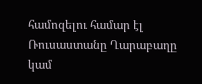համոզելու համար էլ Ռուսաստանը Ղարաբաղը կամ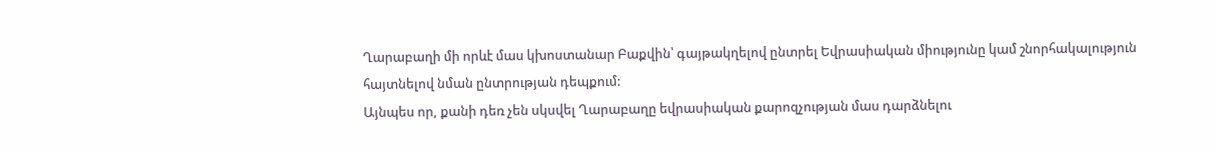Ղարաբաղի մի որևէ մաս կխոստանար Բաքվին՝ գայթակղելով ընտրել Եվրասիական միությունը կամ շնորհակալություն հայտնելով նման ընտրության դեպքում:
Այնպես որ, քանի դեռ չեն սկսվել Ղարաբաղը եվրասիական քարոզչության մաս դարձնելու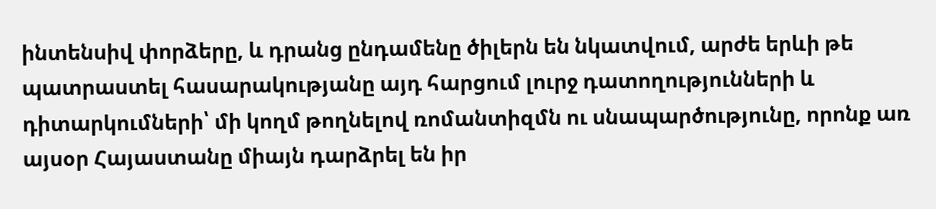ինտենսիվ փորձերը, և դրանց ընդամենը ծիլերն են նկատվում, արժե երևի թե պատրաստել հասարակությանը այդ հարցում լուրջ դատողությունների և դիտարկումների՝ մի կողմ թողնելով ռոմանտիզմն ու սնապարծությունը, որոնք առ այսօր Հայաստանը միայն դարձրել են իր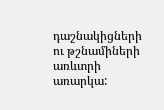դաշնակիցների ու թշնամիների առևտրի առարկա: